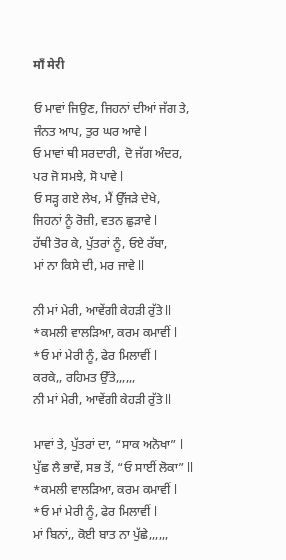माँ मेरी

ਓ ਮਾਵਾਂ ਜਿਉਣ, ਜਿਹਨਾਂ ਦੀਆਂ ਜੱਗ ਤੇ,
ਜੰਨਤ ਆਪ, ਤੁਰ ਘਰ ਆਵੇ l
ਓ ਮਾਵਾਂ ਥੀ ਸਰਦਾਰੀ, ਦੋ ਜੱਗ ਅੰਦਰ,
ਪਰ ਜੋ ਸਮਝੇ, ਸੋ ਪਾਵੇ l
ਓ ਸੜ੍ਹ ਗਏ ਲੇਖ, ਮੈਂ ਉੱਜੜੇ ਦੇਖੇ,
ਜਿਹਨਾਂ ਨੂੰ ਰੋਜ਼ੀ, ਵਤਨ ਛੁੜਾਵੇ l
ਹੱਥੀ ਤੋਰ ਕੇ, ਪੁੱਤਰਾਂ ਨੂੰ, ਓਏ ਰੱਬਾ,
ਮਾਂ ਨਾ ਕਿਸੇ ਦੀ, ਮਰ ਜਾਵੇ ll

ਨੀ ਮਾਂ ਮੇਰੀ, ਆਵੇਂਗੀ ਕੇਹੜੀ ਰੁੱਤੇ ll
*ਕਮਲੀ ਵਾਲੜਿਆ, ਕਰਮ ਕਮਾਵੀਂ l
*ਓ ਮਾਂ ਮੇਰੀ ਨੂੰ, ਫੇਰ ਮਿਲਾਵੀਂ l
ਕਰਕੇ,, ਰਹਿਮਤ ਉੱਤੇ,,,,,,
ਨੀ ਮਾਂ ਮੇਰੀ, ਆਵੇਂਗੀ ਕੇਹੜੀ ਰੁੱਤੇ ll

ਮਾਵਾਂ ਤੇ, ਪੁੱਤਰਾਂ ਦਾ, “ਸਾਕ ਅਨੋਖਾ” l
ਪੁੱਛ ਲੈ ਭਾਵੇਂ, ਸਭ ਤੋਂ, “ਓ ਸਾਈਂ ਲੋਕਾ” ll
*ਕਮਲੀ ਵਾਲੜਿਆ, ਕਰਮ ਕਮਾਵੀਂ l
*ਓ ਮਾਂ ਮੇਰੀ ਨੂੰ, ਫੇਰ ਮਿਲਾਵੀਂ l
ਮਾਂ ਬਿਨਾਂ,, ਕੋਈ ਬਾਤ ਨਾ ਪੁੱਛੇ,,,,,,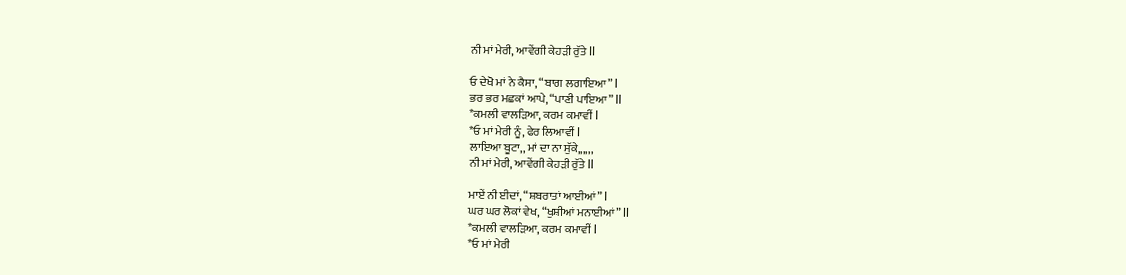ਨੀ ਮਾਂ ਮੇਰੀ, ਆਵੇਂਗੀ ਕੇਹੜੀ ਰੁੱਤੇ ll

ਓ ਦੇਖੋ ਮਾਂ ਨੇ ਕੈਸਾ, “ਬਾਗ ਲਗਾਇਆ” l
ਭਰ ਭਰ ਮਛਕਾਂ ਆਪੇ, “ਪਾਣੀ ਪਾਇਆ” ll
*ਕਮਲੀ ਵਾਲੜਿਆ, ਕਰਮ ਕਮਾਵੀਂ l
*ਓ ਮਾਂ ਮੇਰੀ ਨੂੰ, ਫੇਰ ਲਿਆਵੀਂ l
ਲਾਇਆ ਬੂਟਾ,, ਮਾਂ ਦਾ ਨਾ ਸੁੱਕੇ,,,,,,
ਨੀ ਮਾਂ ਮੇਰੀ, ਆਵੇਂਗੀ ਕੇਹੜੀ ਰੁੱਤੇ ll

ਮਾਏਂ ਨੀ ਈਦਾਂ, “ਸ਼ਬਰਾਤਾਂ ਆਈਆਂ” l
ਘਰ ਘਰ ਲੋਕਾਂ ਵੇਖ, “ਖੁਸ਼ੀਆਂ ਮਨਾਈਆਂ” ll
*ਕਮਲੀ ਵਾਲੜਿਆ, ਕਰਮ ਕਮਾਵੀਂ l
*ਓ ਮਾਂ ਮੇਰੀ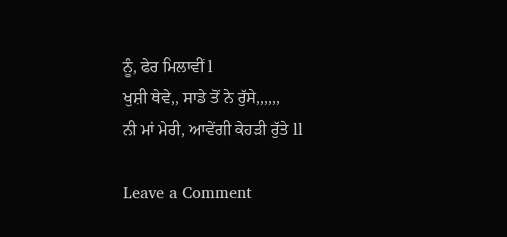ਨੂੰ, ਫੇਰ ਮਿਲਾਵੀਂ l
ਖੁਸ਼ੀ ਥੇਵੇ,, ਸਾਡੇ ਤੋਂ ਨੇ ਰੁੱਸੇ,,,,,,
ਨੀ ਮਾਂ ਮੇਰੀ, ਆਵੇਂਗੀ ਕੇਹੜੀ ਰੁੱਤੇ ll

Leave a Comment